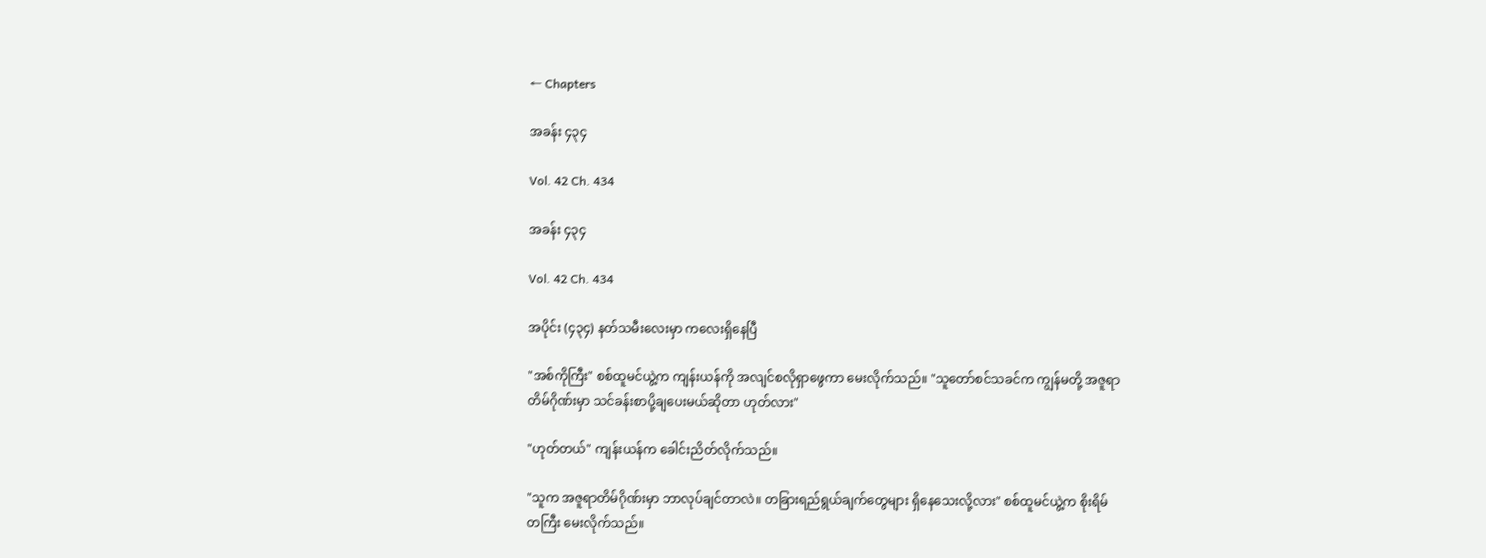← Chapters

အခန်း ၄၃၄

Vol. 42 Ch. 434

အခန်း ၄၃၄

Vol. 42 Ch. 434

အပိုင်း (၄၃၄) နတ်သမီးလေးမှာ ကလေးရှိနေပြီ

"အစ်ကိုကြီး" စစ်ထူမင်ယွဲ့က ကျန်းယန်ကို အလျင်စလိုရှာဖွေကာ မေးလိုက်သည်။ "သူတော်စင်သခင်က ကျွန်မတို့ အဇူရာတိမ်ဂိုဏ်းမှာ သင်ခန်းစာပို့ချပေးမယ်ဆိုတာ ဟုတ်လား"

"ဟုတ်တယ်" ကျန်းယန်က ခေါင်းညိတ်လိုက်သည်။

"သူက အဇူရာတိမ်ဂိုဏ်းမှာ ဘာလုပ်ချင်တာလဲ။ တခြားရည်ရွယ်ချက်တွေများ ရှိနေသေးလို့လား" စစ်ထူမင်ယွဲ့က စိုးရိမ်တကြီး မေးလိုက်သည်။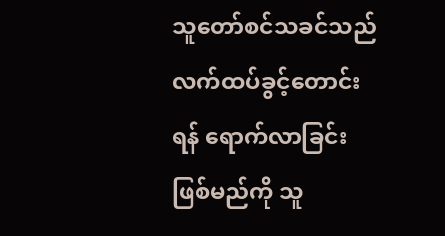သူတော်စင်သခင်သည် လက်ထပ်ခွင့်တောင်းရန် ရောက်လာခြင်းဖြစ်မည်ကို သူ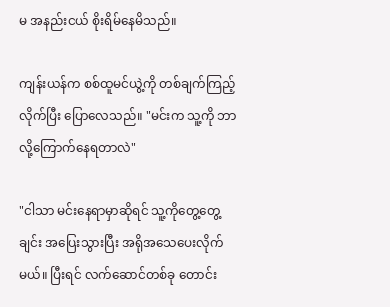မ အနည်းငယ် စိုးရိမ်နေမိသည်။

ကျန်းယန်က စစ်ထူမင်ယွဲ့ကို တစ်ချက်ကြည့်လိုက်ပြီး ပြောလေသည်။ "မင်းက သူ့ကို ဘာလို့ကြောက်နေရတာလဲ"

"ငါသာ မင်းနေရာမှာဆိုရင် သူ့ကိုတွေ့တွေ့ချင်း အပြေးသွားပြီး အရိုအသေပေးလိုက်မယ်။ ပြီးရင် လက်ဆောင်တစ်ခု တောင်း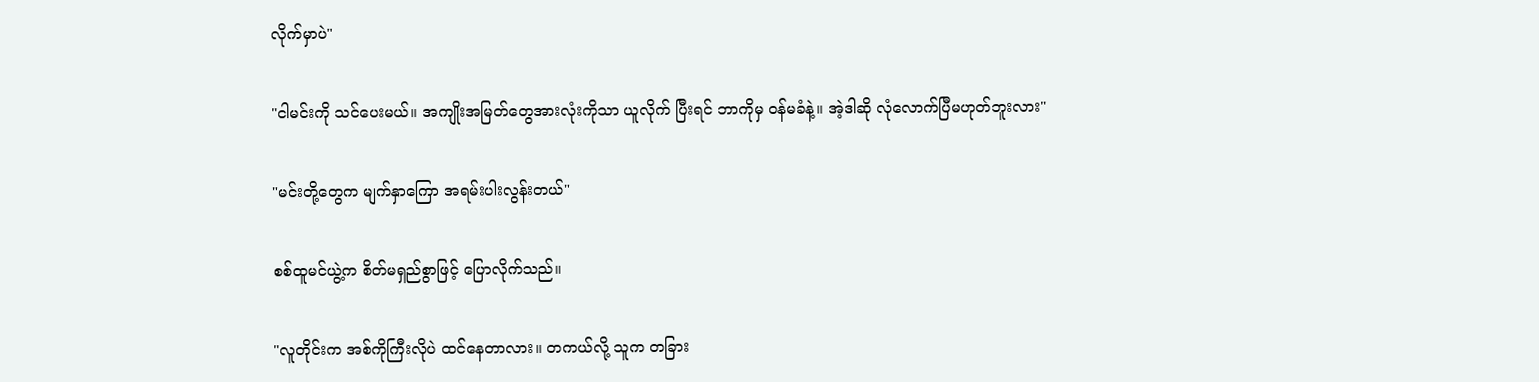လိုက်မှာပဲ"

"ငါမင်းကို သင်ပေးမယ်။ အကျိုးအမြတ်တွေအားလုံးကိုသာ ယူလိုက် ပြီးရင် ဘာကိုမှ ဝန်မခံနဲ့။ အဲ့ဒါဆို လုံလောက်ပြီမဟုတ်ဘူးလား"

"မင်းတို့တွေက မျက်နှာကြော အရမ်းပါးလွန်းတယ်"

စစ်ထူမင်ယွဲ့က စိတ်မရှည်စွာဖြင့် ပြောလိုက်သည်။

"လူတိုင်းက အစ်ကိုကြီးလိုပဲ ထင်နေတာလား။ တကယ်လို့ သူက တခြား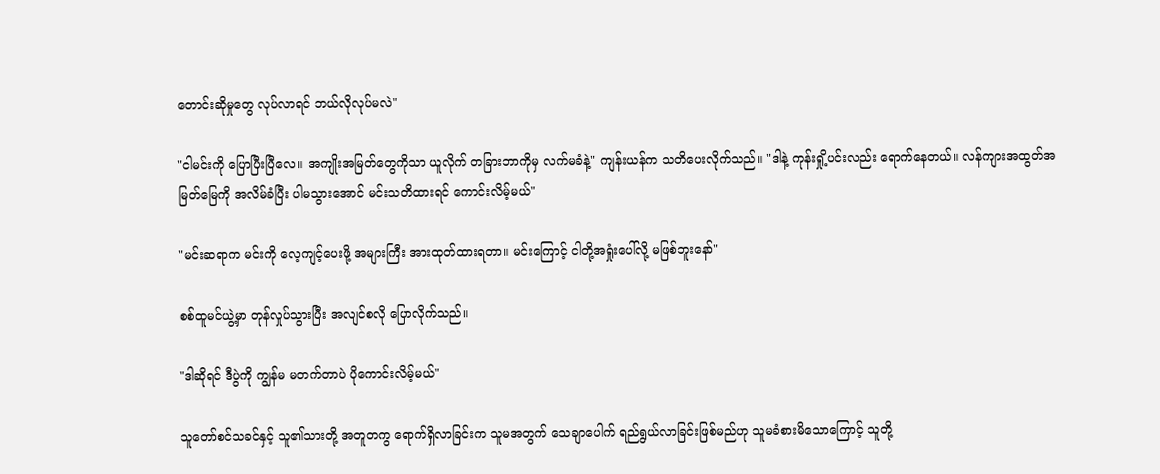တောင်းဆိုမှုတွေ လုပ်လာရင် ဘယ်လိုလုပ်မလဲ"

"ငါမင်းကို ပြောပြီးပြီလေ။ အကျိုးအမြတ်တွေကိုသာ ယူလိုက် တခြားဘာကိုမှ လက်မခံနဲ့" ကျန်းယန်က သတိပေးလိုက်သည်။ "ဒါနဲ့ ကုန်းရှို့ပင်းလည်း ရောက်နေတယ်။ လန်ကျားအထွတ်အမြတ်မြေကို အလိမ်ခံပြီး ပါမသွားအောင် မင်းသတိထားရင် ကောင်းလိမ့်မယ်"

"မင်းဆရာက မင်းကို လေ့ကျင့်ပေးဖို့ အများကြီး အားထုတ်ထားရတာ။ မင်းကြောင့် ငါတို့အရှုံးပေါ်လို့ မဖြစ်ဘူးနော်"

စစ်ထူမင်ယွဲ့မှာ တုန်လှုပ်သွားပြီး အလျင်စလို ပြောလိုက်သည်။

"ဒါဆိုရင် ဒီပွဲကို ကျွန်မ မတက်တာပဲ ပိုကောင်းလိမ့်မယ်"

သူတော်စင်သခင်နှင့် သူ၏သားတို့ အတူတကွ ရောက်ရှိလာခြင်းက သူမအတွက် သေချာပေါက် ရည်ရွယ်လာခြင်းဖြစ်မည်ဟု သူမခံစားမိသောကြောင့် သူတို့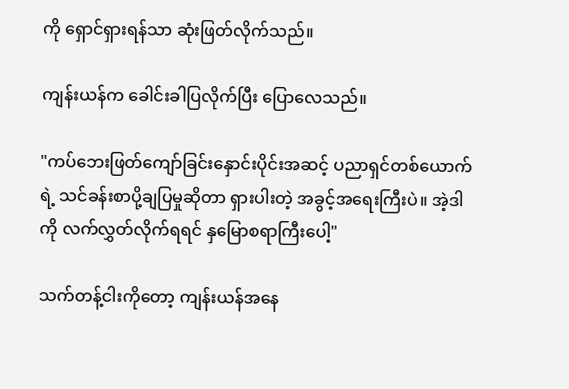ကို ရှောင်ရှားရန်သာ ဆုံးဖြတ်လိုက်သည်။

ကျန်းယန်က ခေါင်းခါပြလိုက်ပြီး ပြောလေသည်။

"ကပ်ဘေးဖြတ်ကျော်ခြင်းနှောင်းပိုင်းအဆင့် ပညာရှင်တစ်ယောက်ရဲ့ သင်ခန်းစာပို့ချပြမှုဆိုတာ ရှားပါးတဲ့ အခွင့်အရေးကြီးပဲ။ အဲ့ဒါကို လက်လွှတ်လိုက်ရရင် နှမြောစရာကြီးပေါ့"

သက်တန့်ငါးကိုတော့ ကျန်းယန်အနေ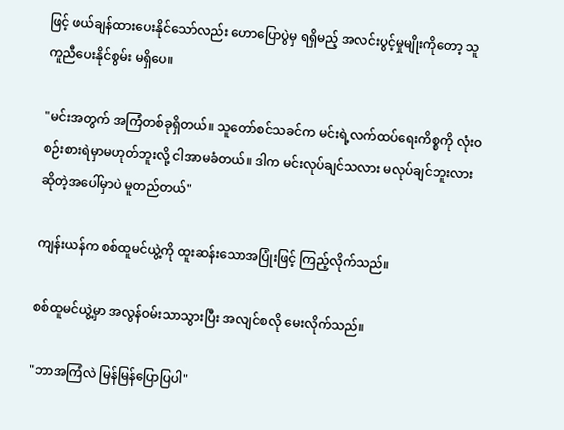ဖြင့် ဖယ်ချန်ထားပေးနိုင်သော်လည်း ဟောပြောပွဲမှ ရရှိမည့် အလင်းပွင့်မှုမျိုးကိုတော့ သူကူညီပေးနိုင်စွမ်း မရှိပေ။

"မင်းအတွက် အကြံတစ်ခုရှိတယ်။ သူတော်စင်သခင်က မင်းရဲ့လက်ထပ်ရေးကိစ္စကို လုံးဝ စဉ်းစားရဲမှာမဟုတ်ဘူးလို့ ငါအာမခံတယ်။ ဒါက မင်းလုပ်ချင်သလား မလုပ်ချင်ဘူးလားဆိုတဲ့အပေါ်မှာပဲ မူတည်တယ်"

ကျန်းယန်က စစ်ထူမင်ယွဲ့ကို ထူးဆန်းသောအပြုံးဖြင့် ကြည့်လိုက်သည်။

စစ်ထူမင်ယွဲ့မှာ အလွန်ဝမ်းသာသွားပြီး အလျင်စလို မေးလိုက်သည်။

"ဘာအကြံလဲ မြန်မြန်ပြောပြပါ"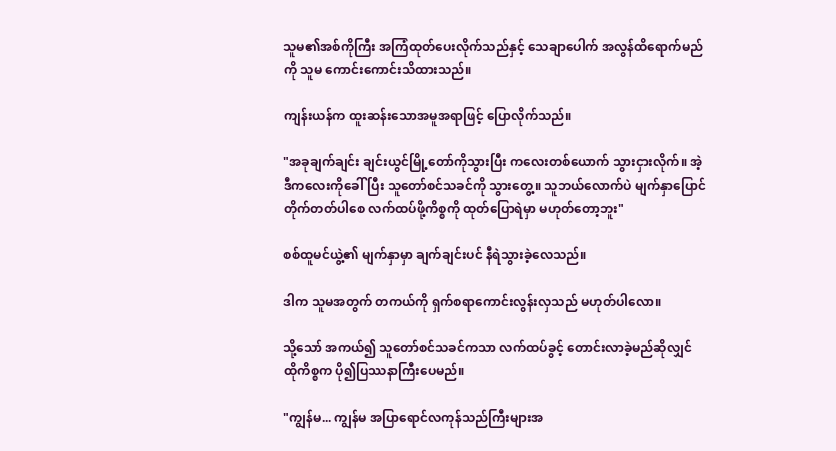သူမ၏အစ်ကိုကြီး အကြံထုတ်ပေးလိုက်သည်နှင့် သေချာပေါက် အလွန်ထိရောက်မည်ကို သူမ ကောင်းကောင်းသိထားသည်။

ကျန်းယန်က ထူးဆန်းသောအမူအရာဖြင့် ပြောလိုက်သည်။

"အခုချက်ချင်း ချင်းယွင်မြို့တော်ကိုသွားပြီး ကလေးတစ်ယောက် သွားငှားလိုက်။ အဲ့ဒီကလေးကိုခေါ်ပြီး သူတော်စင်သခင်ကို သွားတွေ့။ သူဘယ်လောက်ပဲ မျက်နှာပြောင်တိုက်တတ်ပါစေ လက်ထပ်ဖို့ကိစ္စကို ထုတ်ပြောရဲမှာ မဟုတ်တော့ဘူး"

စစ်ထူမင်ယွဲ့၏ မျက်နှာမှာ ချက်ချင်းပင် နီရဲသွားခဲ့လေသည်။

ဒါက သူမအတွက် တကယ်ကို ရှက်စရာကောင်းလွန်းလှသည် မဟုတ်ပါလော။

သို့သော် အကယ်၍ သူတော်စင်သခင်ကသာ လက်ထပ်ခွင့် တောင်းလာခဲ့မည်ဆိုလျှင် ထိုကိစ္စက ပို၍ပြဿနာကြီးပေမည်။

"ကျွန်မ... ကျွန်မ အပြာရောင်လကုန်သည်ကြီးများအ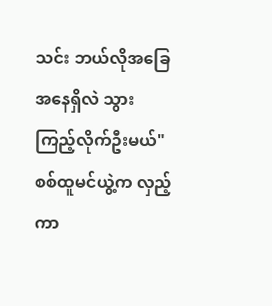သင်း ဘယ်လိုအခြေအနေရှိလဲ သွားကြည့်လိုက်ဦးမယ်" စစ်ထူမင်ယွဲ့က လှည့်ကာ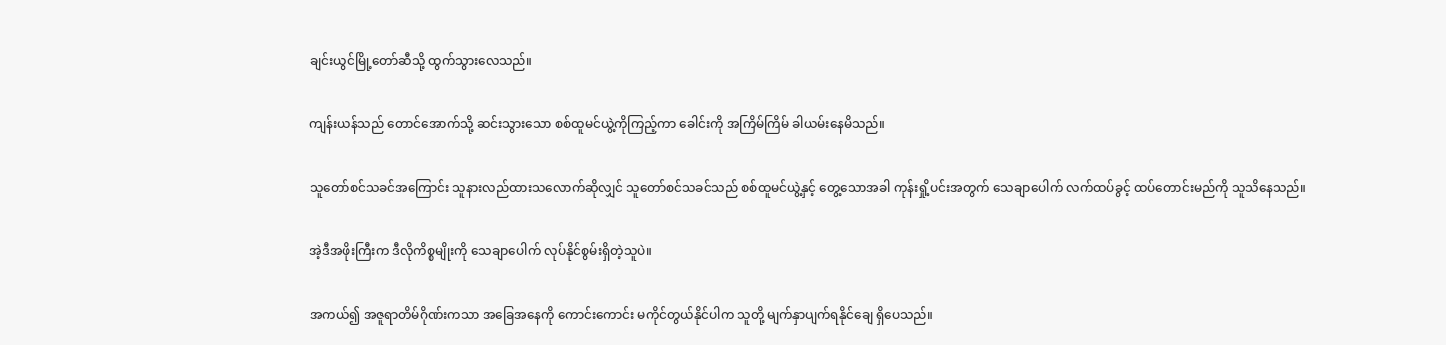ချင်းယွင်မြို့တော်ဆီသို့ ထွက်သွားလေသည်။

ကျန်းယန်သည် တောင်အောက်သို့ ဆင်းသွားသော စစ်ထူမင်ယွဲ့ကိုကြည့်ကာ ခေါင်းကို အကြိမ်ကြိမ် ခါယမ်းနေမိသည်။

သူတော်စင်သခင်အကြောင်း သူနားလည်ထားသလောက်ဆိုလျှင် သူတော်စင်သခင်သည် စစ်ထူမင်ယွဲ့နှင့် တွေ့သောအခါ ကုန်းရှို့ပင်းအတွက် သေချာပေါက် လက်ထပ်ခွင့် ထပ်တောင်းမည်ကို သူသိနေသည်။

အဲ့ဒီအဖိုးကြီးက ဒီလိုကိစ္စမျိုးကို သေချာပေါက် လုပ်နိုင်စွမ်းရှိတဲ့သူပဲ။

အကယ်၍ အဇူရာတိမ်ဂိုဏ်းကသာ အခြေအနေကို ကောင်းကောင်း မကိုင်တွယ်နိုင်ပါက သူတို့ မျက်နှာပျက်ရနိုင်ချေ ရှိပေသည်။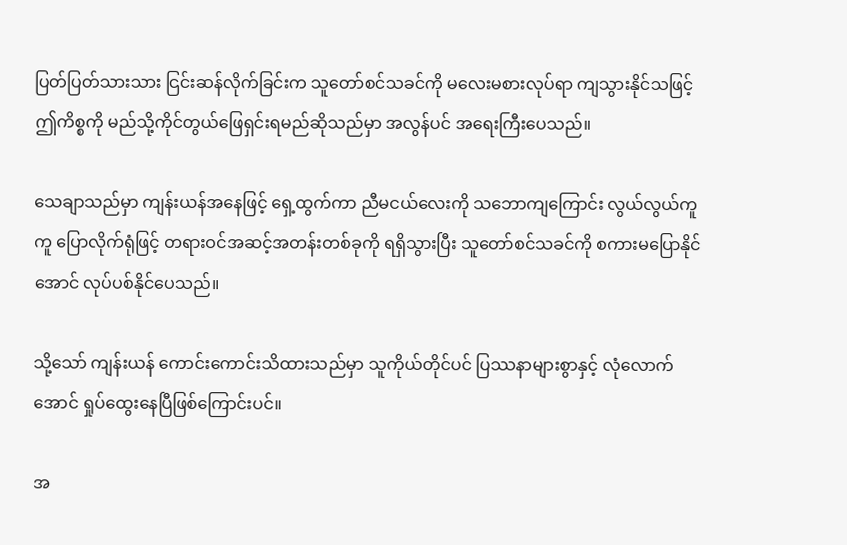ပြတ်ပြတ်သားသား ငြင်းဆန်လိုက်ခြင်းက သူတော်စင်သခင်ကို မလေးမစားလုပ်ရာ ကျသွားနိုင်သဖြင့် ဤကိစ္စကို မည်သို့ကိုင်တွယ်ဖြေရှင်းရမည်ဆိုသည်မှာ အလွန်ပင် အရေးကြီးပေသည်။

သေချာသည်မှာ ကျန်းယန်အနေဖြင့် ရှေ့ထွက်ကာ ညီမငယ်လေးကို သဘောကျကြောင်း လွယ်လွယ်ကူကူ ပြောလိုက်ရုံဖြင့် တရားဝင်အဆင့်အတန်းတစ်ခုကို ရရှိသွားပြီး သူတော်စင်သခင်ကို စကားမပြောနိုင်အောင် လုပ်ပစ်နိုင်ပေသည်။

သို့သော် ကျန်းယန် ကောင်းကောင်းသိထားသည်မှာ သူကိုယ်တိုင်ပင် ပြဿနာများစွာနှင့် လုံလောက်အောင် ရှုပ်ထွေးနေပြီဖြစ်ကြောင်းပင်။

အ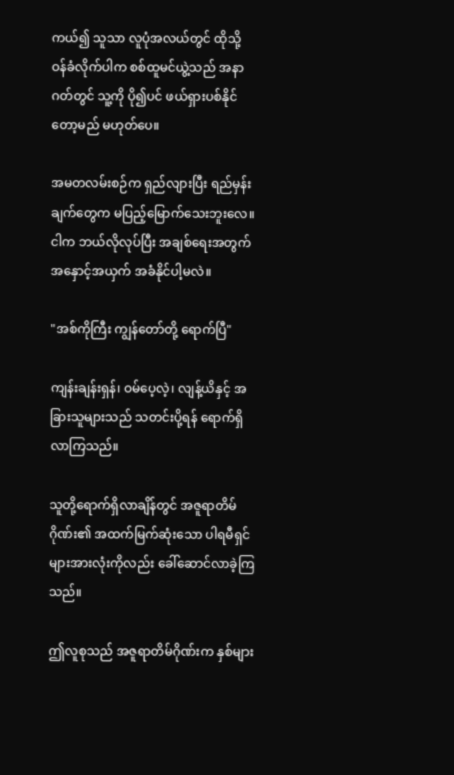ကယ်၍ သူသာ လူပုံအလယ်တွင် ထိုသို့ ဝန်ခံလိုက်ပါက စစ်ထူမင်ယွဲ့သည် အနာဂတ်တွင် သူ့ကို ပို၍ပင် ဖယ်ရှားပစ်နိုင်တော့မည် မဟုတ်ပေ။

အမတလမ်းစဉ်က ရှည်လျားပြီး ရည်မှန်းချက်တွေက မပြည့်မြောက်သေးဘူးလေ။ ငါက ဘယ်လိုလုပ်ပြီး အချစ်ရေးအတွက် အနှောင့်အယှက် အခံနိုင်ပါ့မလဲ။

"အစ်ကိုကြီး ကျွန်တော်တို့ ရောက်ပြီ"

ကျန်းချန်းရှန်၊ ဝမ်ပေ့လဲ့၊ လျန့်ယိနှင့် အခြားသူများသည် သတင်းပို့ရန် ရောက်ရှိလာကြသည်။

သူတို့ရောက်ရှိလာချိန်တွင် အဇူရာတိမ်ဂိုဏ်း၏ အထက်မြက်ဆုံးသော ပါရမီရှင်များအားလုံးကိုလည်း ခေါ်ဆောင်လာခဲ့ကြသည်။

ဤလူစုသည် အဇူရာတိမ်ဂိုဏ်းက နှစ်များ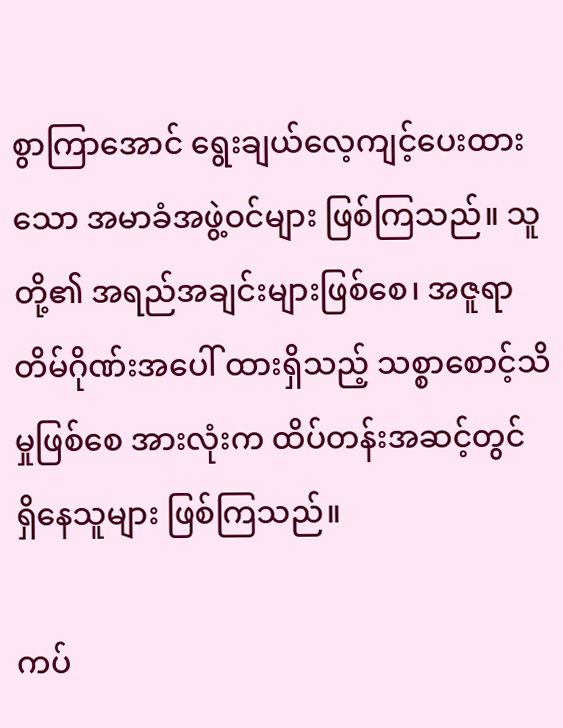စွာကြာအောင် ရွေးချယ်လေ့ကျင့်ပေးထားသော အမာခံအဖွဲ့ဝင်များ ဖြစ်ကြသည်။ သူတို့၏ အရည်အချင်းများဖြစ်စေ၊ အဇူရာတိမ်ဂိုဏ်းအပေါ် ထားရှိသည့် သစ္စာစောင့်သိမှုဖြစ်စေ အားလုံးက ထိပ်တန်းအဆင့်တွင် ရှိနေသူများ ဖြစ်ကြသည်။

ကပ်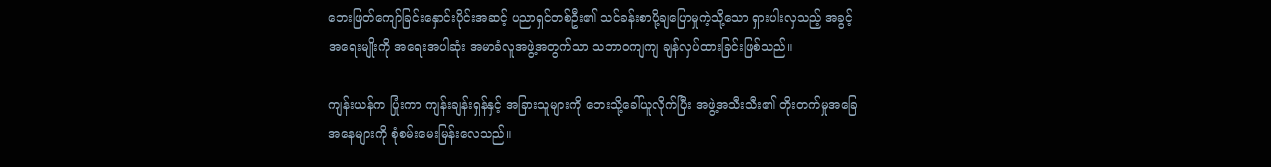ဘေးဖြတ်ကျော်ခြင်းနှောင်းပိုင်းအဆင့် ပညာရှင်တစ်ဦး၏ သင်ခန်းစာပို့ချပြောမှုကဲ့သို့သော ရှားပါးလှသည့် အခွင့်အရေးမျိုးကို အရေးအပါဆုံး အမာခံလူအဖွဲ့အတွက်သာ သဘာဝကျကျ ချန်လှပ်ထားခြင်းဖြစ်သည်။

ကျန်းယန်က ပြုံးကာ ကျန်းချန်းရှန်နှင့် အခြားသူများကို ဘေးသို့ခေါ်ယူလိုက်ပြီး အဖွဲ့အသီးသီး၏ တိုးတက်မှုအခြေအနေများကို စုံစမ်းမေးမြန်းလေသည်။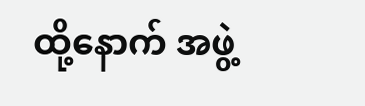ထို့နောက် အဖွဲ့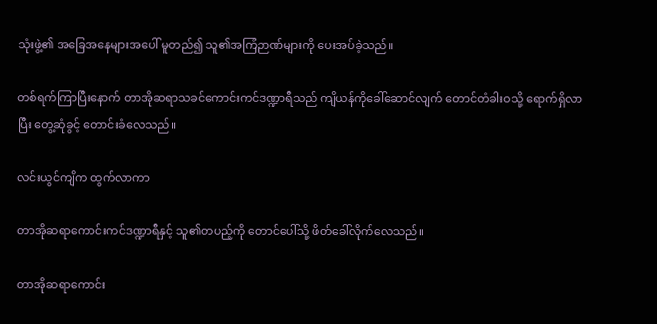သုံးဖွဲ့၏ အခြေအနေများအပေါ် မူတည်၍ သူ၏အကြံဉာဏ်များကို ပေးအပ်ခဲ့သည်။

တစ်ရက်ကြာပြီးနောက် တာအိုဆရာသခင်ကောင်းကင်ဒဏ္ဍာရီသည် ကျိယန်ကိုခေါ်ဆောင်လျက် တောင်တံခါးဝသို့ ရောက်ရှိလာပြီး တွေ့ဆုံခွင့် တောင်းခံလေသည်။

လင်းယွင်ကျိက ထွက်လာကာ

တာအိုဆရာကောင်းကင်ဒဏ္ဍာရီနှင့် သူ၏တပည့်ကို တောင်ပေါ်သို့ ဖိတ်ခေါ်လိုက်လေသည်။

တာအိုဆရာကောင်း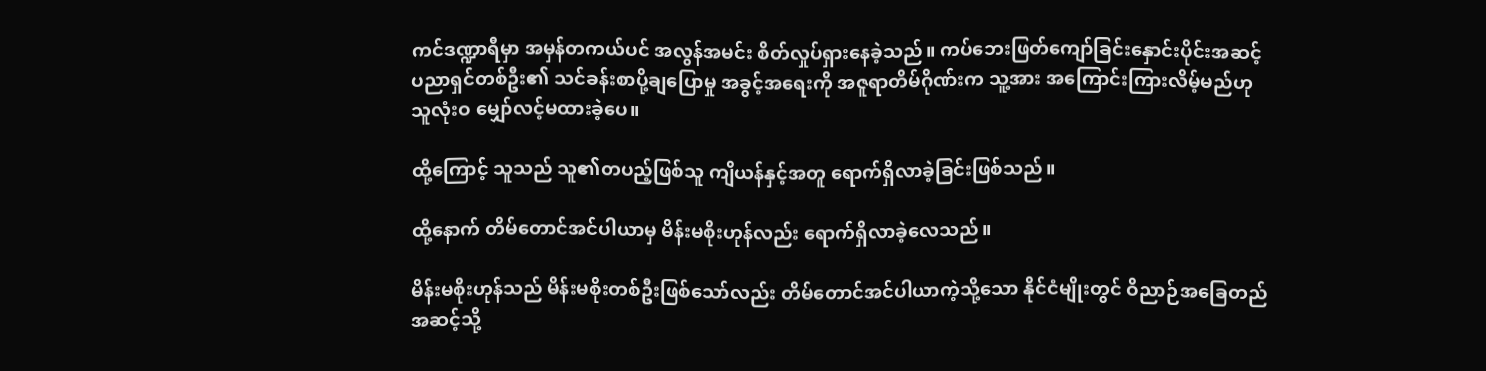ကင်ဒဏ္ဍာရီမှာ အမှန်တကယ်ပင် အလွန်အမင်း စိတ်လှုပ်ရှားနေခဲ့သည်။ ကပ်ဘေးဖြတ်ကျော်ခြင်းနှောင်းပိုင်းအဆင့် ပညာရှင်တစ်ဦး၏ သင်ခန်းစာပို့ချပြောမှု အခွင့်အရေးကို အဇူရာတိမ်ဂိုဏ်းက သူ့အား အကြောင်းကြားလိမ့်မည်ဟု သူလုံးဝ မျှော်လင့်မထားခဲ့ပေ။

ထို့ကြောင့် သူသည် သူ၏တပည့်ဖြစ်သူ ကျိယန်နှင့်အတူ ရောက်ရှိလာခဲ့ခြင်းဖြစ်သည်။

ထို့နောက် တိမ်တောင်အင်ပါယာမှ မိန်းမစိုးဟုန်လည်း ရောက်ရှိလာခဲ့လေသည်။

မိန်းမစိုးဟုန်သည် မိန်းမစိုးတစ်ဦးဖြစ်သော်လည်း တိမ်တောင်အင်ပါယာကဲ့သို့သော နိုင်ငံမျိုးတွင် ဝိညာဉ်အခြေတည်အဆင့်သို့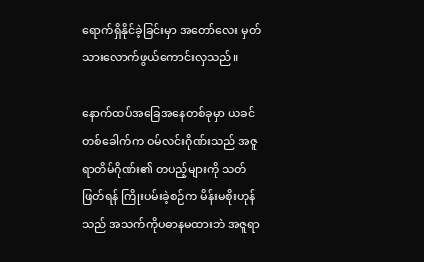ရောက်ရှိနိုင်ခဲ့ခြင်းမှာ အတော်လေး မှတ်သားလောက်ဖွယ်ကောင်းလှသည်။

နောက်ထပ်အခြေအနေတစ်ခုမှာ ယခင်တစ်ခေါက်က ဝမ်လင်းဂိုဏ်းသည် အဇူရာတိမ်ဂိုဏ်း၏ တပည့်များကို သတ်ဖြတ်ရန် ကြိုးပမ်းခဲ့စဉ်က မိန်းမစိုးဟုန်သည် အသက်ကိုပဓာနမထားဘဲ အဇူရာ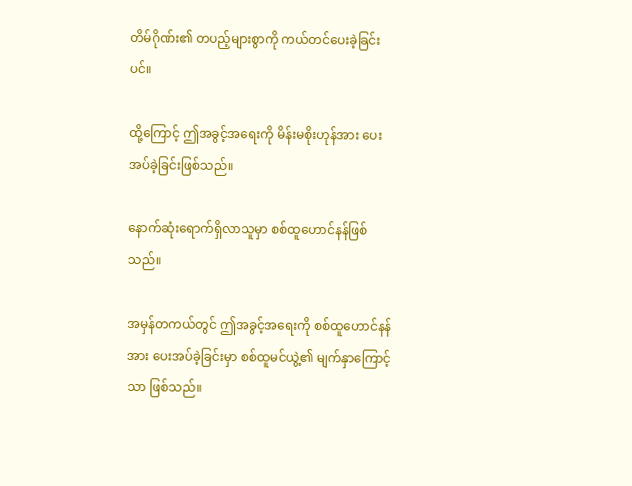တိမ်ဂိုဏ်း၏ တပည့်များစွာကို ကယ်တင်ပေးခဲ့ခြင်းပင်။

ထို့ကြောင့် ဤအခွင့်အရေးကို မိန်းမစိုးဟုန်အား ပေးအပ်ခဲ့ခြင်းဖြစ်သည်။

နောက်ဆုံးရောက်ရှိလာသူမှာ စစ်ထူဟောင်နန်ဖြစ်သည်။

အမှန်တကယ်တွင် ဤအခွင့်အရေးကို စစ်ထူဟောင်နန်အား ပေးအပ်ခဲ့ခြင်းမှာ စစ်ထူမင်ယွဲ့၏ မျက်နှာကြောင့်သာ ဖြစ်သည်။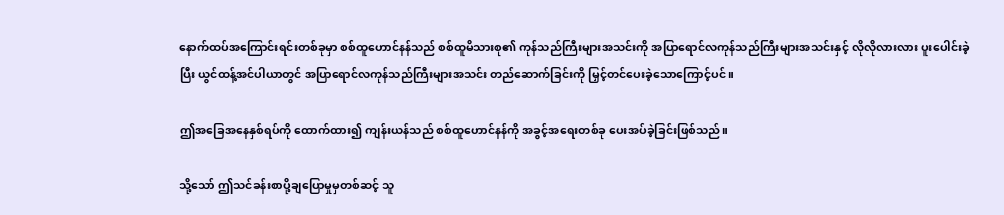နောက်ထပ်အကြောင်းရင်းတစ်ခုမှာ စစ်ထူဟောင်နန်သည် စစ်ထူမိသားစု၏ ကုန်သည်ကြီးများအသင်းကို အပြာရောင်လကုန်သည်ကြီးများအသင်းနှင့် လိုလိုလားလား ပူးပေါင်းခဲ့ပြီး ယွင်ထန့်အင်ပါယာတွင် အပြာရောင်လကုန်သည်ကြီးများအသင်း တည်ဆောက်ခြင်းကို မြှင့်တင်ပေးခဲ့သောကြောင့်ပင်။

ဤအခြေအနေနှစ်ရပ်ကို ထောက်ထား၍ ကျန်းယန်သည် စစ်ထူဟောင်နန်ကို အခွင့်အရေးတစ်ခု ပေးအပ်ခဲ့ခြင်းဖြစ်သည်။

သို့သော် ဤသင်ခန်းစာပို့ချပြောမှုမှတစ်ဆင့် သူ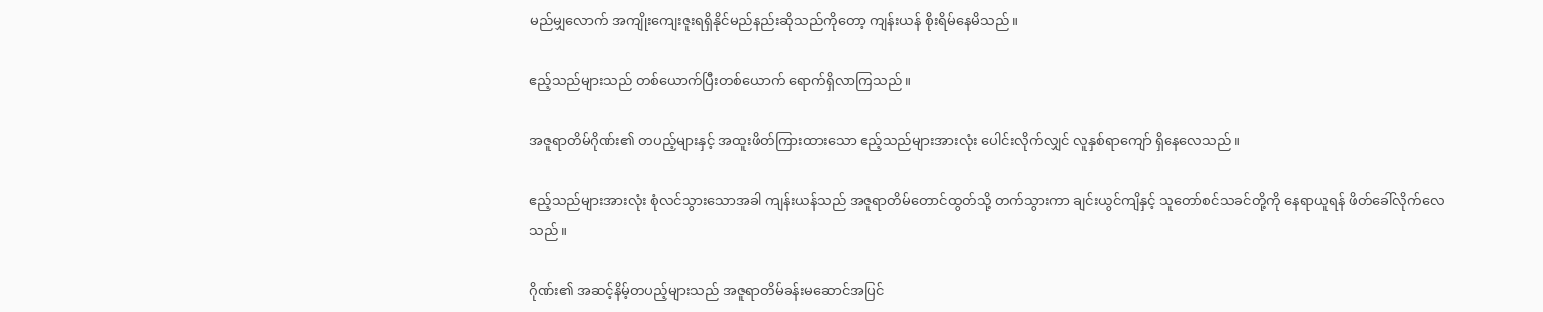မည်မျှလောက် အကျိုးကျေးဇူးရရှိနိုင်မည်နည်းဆိုသည်ကိုတော့ ကျန်းယန် စိုးရိမ်နေမိသည်။

ဧည့်သည်များသည် တစ်ယောက်ပြီးတစ်ယောက် ရောက်ရှိလာကြသည်။

အဇူရာတိမ်ဂိုဏ်း၏ တပည့်များနှင့် အထူးဖိတ်ကြားထားသော ဧည့်သည်များအားလုံး ပေါင်းလိုက်လျှင် လူနှစ်ရာကျော် ရှိနေလေသည်။

ဧည့်သည်များအားလုံး စုံလင်သွားသောအခါ ကျန်းယန်သည် အဇူရာတိမ်တောင်ထွတ်သို့ တက်သွားကာ ချင်းယွင်ကျိနှင့် သူတော်စင်သခင်တို့ကို နေရာယူရန် ဖိတ်ခေါ်လိုက်လေသည်။

ဂိုဏ်း၏ အဆင့်နိမ့်တပည့်များသည် အဇူရာတိမ်ခန်းမဆောင်အပြင်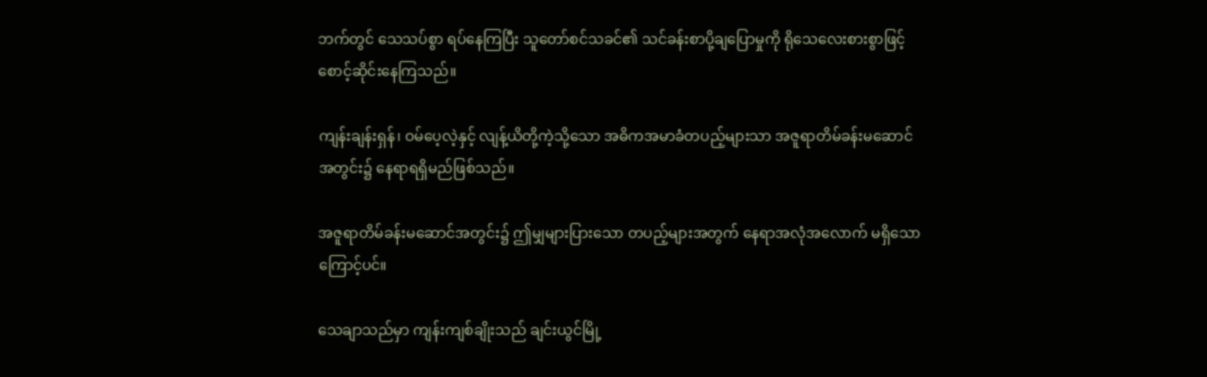ဘက်တွင် သေသပ်စွာ ရပ်နေကြပြီး သူတော်စင်သခင်၏ သင်ခန်းစာပို့ချပြောမှုကို ရိုသေလေးစားစွာဖြင့် စောင့်ဆိုင်းနေကြသည်။

ကျန်းချန်းရှန်၊ ဝမ်ပေ့လဲ့နှင့် လျန့်ယိတို့ကဲ့သို့သော အဓိကအမာခံတပည့်များသာ အဇူရာတိမ်ခန်းမဆောင်အတွင်း၌ နေရာရရှိမည်ဖြစ်သည်။

အဇူရာတိမ်ခန်းမဆောင်အတွင်း၌ ဤမျှများပြားသော တပည့်များအတွက် နေရာအလုံအလောက် မရှိသောကြောင့်ပင်။

သေချာသည်မှာ ကျန်းကျစ်ချိုးသည် ချင်းယွင်မြို့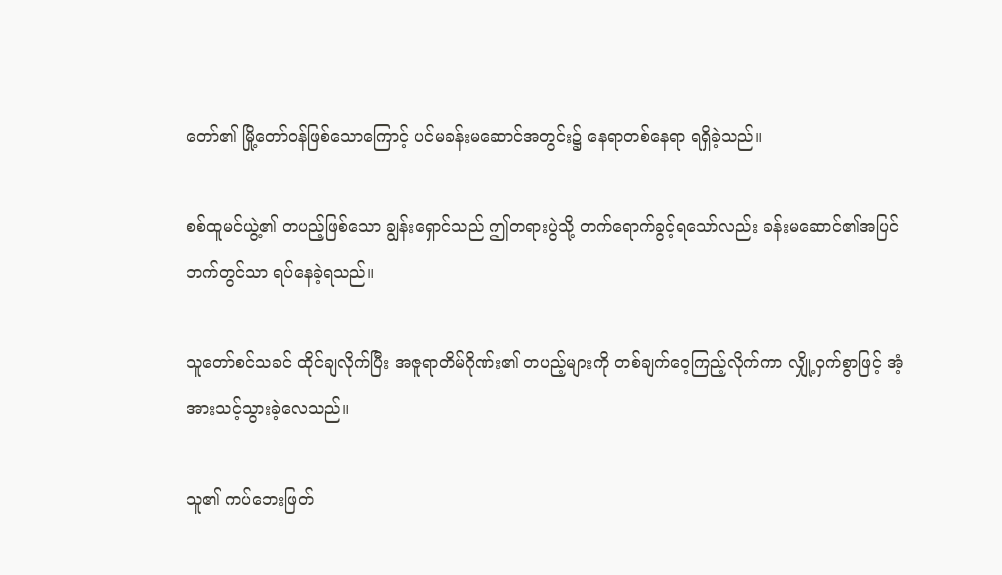တော်၏ မြို့တော်ဝန်ဖြစ်သောကြောင့် ပင်မခန်းမဆောင်အတွင်း၌ နေရာတစ်နေရာ ရရှိခဲ့သည်။

စစ်ထူမင်ယွဲ့၏ တပည့်ဖြစ်သော ချွန်းရှောင်သည် ဤတရားပွဲသို့ တက်ရောက်ခွင့်ရသော်လည်း ခန်းမဆောင်၏အပြင်ဘက်တွင်သာ ရပ်နေခဲ့ရသည်။

သူတော်စင်သခင် ထိုင်ချလိုက်ပြီး အဇူရာတိမ်ဂိုဏ်း၏ တပည့်များကို တစ်ချက်ဝေ့ကြည့်လိုက်ကာ လျှို့ဝှက်စွာဖြင့် အံ့အားသင့်သွားခဲ့လေသည်။

သူ၏ ကပ်ဘေးဖြတ်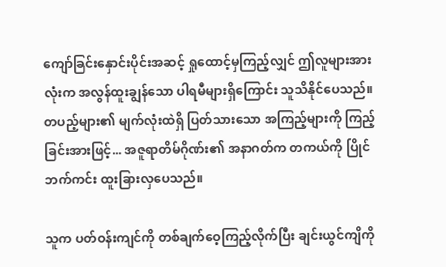ကျော်ခြင်းနှောင်းပိုင်းအဆင့် ရှုထောင့်မှကြည့်လျှင် ဤလူများအားလုံးက အလွန်ထူးချွန်သော ပါရမီများရှိကြောင်း သူသိနိုင်ပေသည်။ တပည့်များ၏ မျက်လုံးထဲရှိ ပြတ်သားသော အကြည့်များကို ကြည့်ခြင်းအားဖြင့်... အဇူရာတိမ်ဂိုဏ်း၏ အနာဂတ်က တကယ်ကို ပြိုင်ဘက်ကင်း ထူးခြားလှပေသည်။

သူက ပတ်ဝန်းကျင်ကို တစ်ချက်ဝေ့ကြည့်လိုက်ပြီး ချင်းယွင်ကျိကို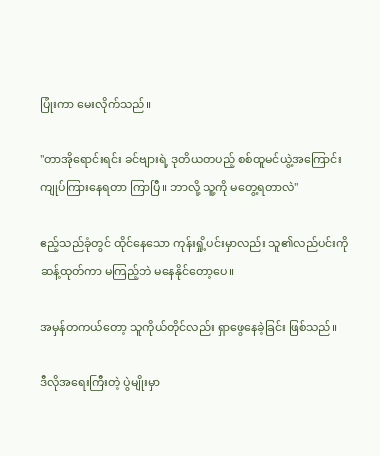ပြုံးကာ မေးလိုက်သည်။

"တာအိုရောင်းရင်း ခင်ဗျားရဲ့ ဒုတိယတပည့် စစ်ထူမင်ယွဲ့အကြောင်း ကျုပ်ကြားနေရတာ ကြာပြီ။ ဘာလို့ သူ့ကို မတွေ့ရတာလဲ"

ဧည့်သည်ခုံတွင် ထိုင်နေသော ကုန်းရှို့ပင်းမှာလည်း သူ၏လည်ပင်းကို ဆန့်ထုတ်ကာ မကြည့်ဘဲ မနေနိုင်တော့ပေ။

အမှန်တကယ်တော့ သူကိုယ်တိုင်လည်း ရှာဖွေနေခဲ့ခြင်း ဖြစ်သည်။

ဒီလိုအရေးကြီးတဲ့ ပွဲမျိုးမှာ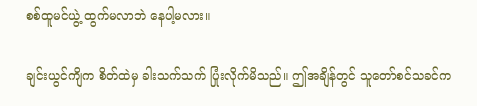စစ်ထူမင်ယွဲ့ ထွက်မလာဘဲ နေပါ့မလား။

ချင်းယွင်ကျိက စိတ်ထဲမှ ခါးသက်သက် ပြုံးလိုက်မိသည်။ ဤအချိန်တွင် သူတော်စင်သခင်က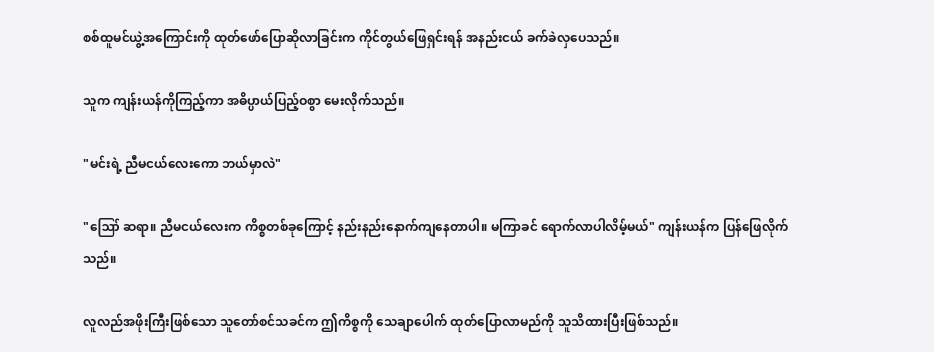စစ်ထူမင်ယွဲ့အကြောင်းကို ထုတ်ဖော်ပြောဆိုလာခြင်းက ကိုင်တွယ်ဖြေရှင်းရန် အနည်းငယ် ခက်ခဲလှပေသည်။

သူက ကျန်းယန်ကိုကြည့်ကာ အဓိပ္ပာယ်ပြည့်ဝစွာ မေးလိုက်သည်။

"မင်းရဲ့ ညီမငယ်လေးကော ဘယ်မှာလဲ"

"ဪ ဆရာ။ ညီမငယ်လေးက ကိစ္စတစ်ခုကြောင့် နည်းနည်းနောက်ကျနေတာပါ။ မကြာခင် ရောက်လာပါလိမ့်မယ်" ကျန်းယန်က ပြန်ဖြေလိုက်သည်။

လူလည်အဖိုးကြီးဖြစ်သော သူတော်စင်သခင်က ဤကိစ္စကို သေချာပေါက် ထုတ်ပြောလာမည်ကို သူသိထားပြီးဖြစ်သည်။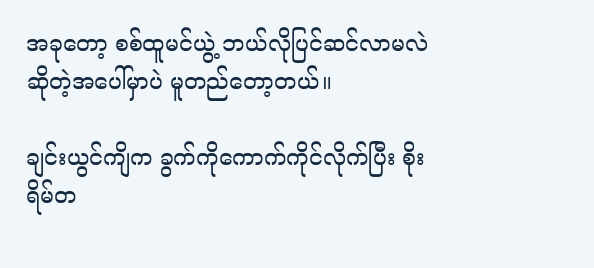အခုတော့ စစ်ထူမင်ယွဲ့ ဘယ်လိုပြင်ဆင်လာမလဲဆိုတဲ့အပေါ်မှာပဲ မူတည်တော့တယ်။

ချင်းယွင်ကျိက ခွက်ကိုကောက်ကိုင်လိုက်ပြီး စိုးရိမ်တ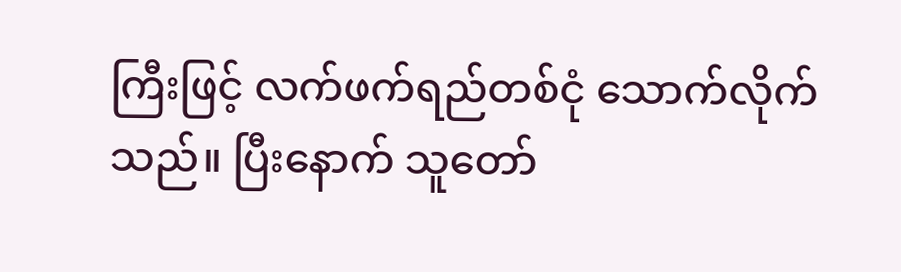ကြီးဖြင့် လက်ဖက်ရည်တစ်ငုံ သောက်လိုက်သည်။ ပြီးနောက် သူတော်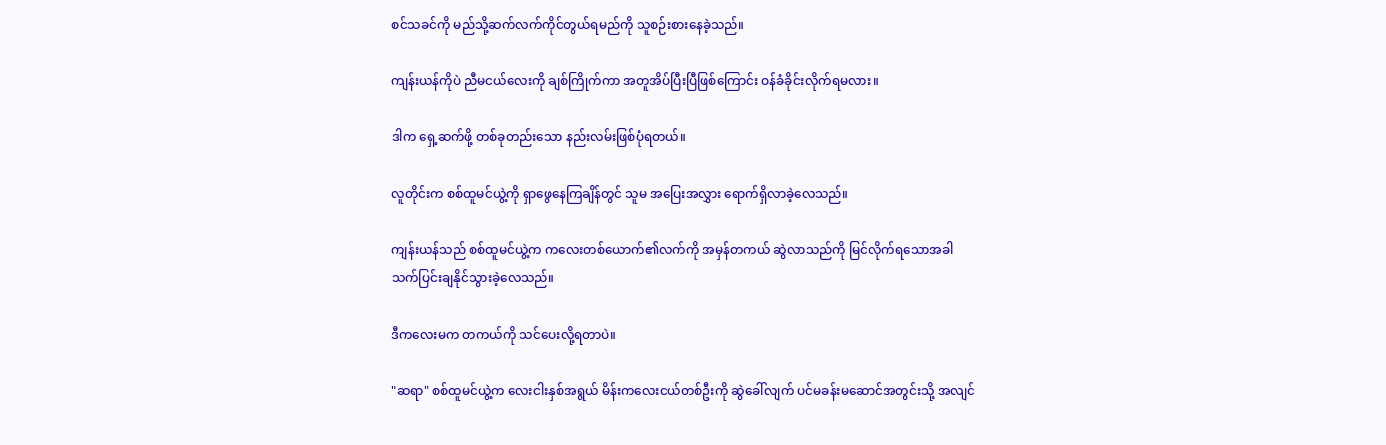စင်သခင်ကို မည်သို့ဆက်လက်ကိုင်တွယ်ရမည်ကို သူစဉ်းစားနေခဲ့သည်။

ကျန်းယန်ကိုပဲ ညီမငယ်လေးကို ချစ်ကြိုက်ကာ အတူအိပ်ပြီးပြီဖြစ်ကြောင်း ဝန်ခံခိုင်းလိုက်ရမလား။

ဒါက ရှေ့ဆက်ဖို့ တစ်ခုတည်းသော နည်းလမ်းဖြစ်ပုံရတယ်။

လူတိုင်းက စစ်ထူမင်ယွဲ့ကို ရှာဖွေနေကြချိန်တွင် သူမ အပြေးအလွှား ရောက်ရှိလာခဲ့လေသည်။

ကျန်းယန်သည် စစ်ထူမင်ယွဲ့က ကလေးတစ်ယောက်၏လက်ကို အမှန်တကယ် ဆွဲလာသည်ကို မြင်လိုက်ရသောအခါ သက်ပြင်းချနိုင်သွားခဲ့လေသည်။

ဒီကလေးမက တကယ်ကို သင်ပေးလို့ရတာပဲ။

"ဆရာ" စစ်ထူမင်ယွဲ့က လေးငါးနှစ်အရွယ် မိန်းကလေးငယ်တစ်ဦးကို ဆွဲခေါ်လျက် ပင်မခန်းမဆောင်အတွင်းသို့ အလျင်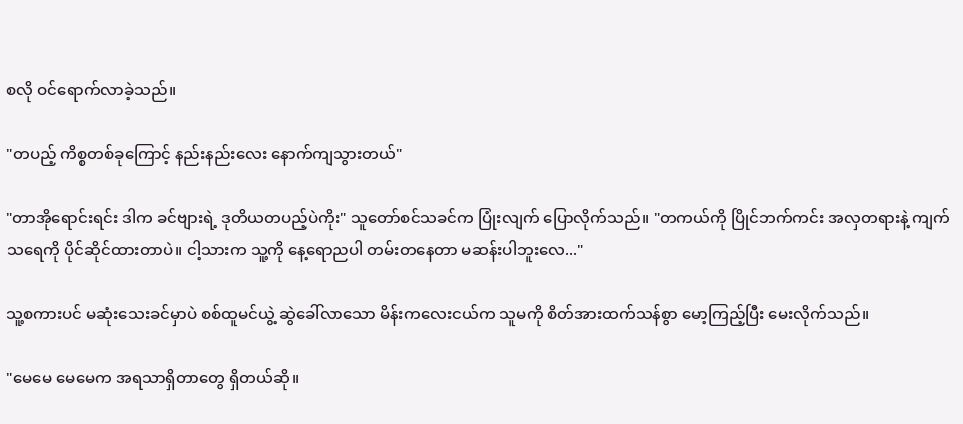စလို ဝင်ရောက်လာခဲ့သည်။

"တပည့် ကိစ္စတစ်ခုကြောင့် နည်းနည်းလေး နောက်ကျသွားတယ်"

"တာအိုရောင်းရင်း ဒါက ခင်ဗျားရဲ့ ဒုတိယတပည့်ပဲကိုး" သူတော်စင်သခင်က ပြုံးလျက် ပြောလိုက်သည်။ "တကယ်ကို ပြိုင်ဘက်ကင်း အလှတရားနဲ့ ကျက်သရေကို ပိုင်ဆိုင်ထားတာပဲ။ ငါ့သားက သူ့ကို နေ့ရောညပါ တမ်းတနေတာ မဆန်းပါဘူးလေ..."

သူ့စကားပင် မဆုံးသေးခင်မှာပဲ စစ်ထူမင်ယွဲ့ ဆွဲခေါ်လာသော မိန်းကလေးငယ်က သူမကို စိတ်အားထက်သန်စွာ မော့ကြည့်ပြီး မေးလိုက်သည်။

"မေမေ မေမေက အရသာရှိတာတွေ ရှိတယ်ဆို။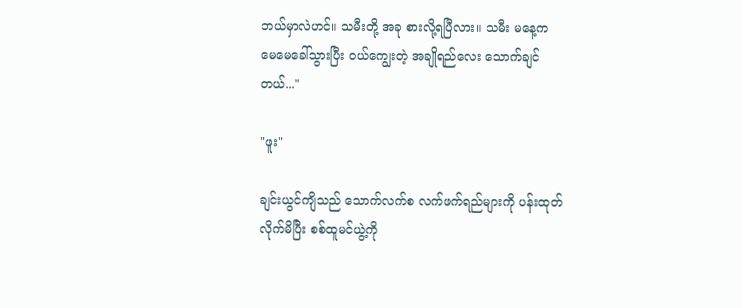ဘယ်မှာလဲဟင်။ သမီးတို့ အခု စားလို့ရပြီလား။ သမီး မနေ့က မေမေခေါ်သွားပြီး ဝယ်ကျွေးတဲ့ အချိုရည်လေး သောက်ချင်တယ်..."

"ဖူး"

ချင်းယွင်ကျိသည် သောက်လက်စ လက်ဖက်ရည်များကို ပန်းထုတ်လိုက်မိပြီး စစ်ထူမင်ယွဲ့ကို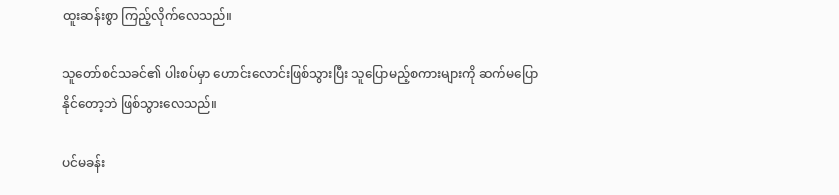ထူးဆန်းစွာ ကြည့်လိုက်လေသည်။

သူတော်စင်သခင်၏ ပါးစပ်မှာ ဟောင်းလောင်းဖြစ်သွားပြီး သူပြောမည့်စကားများကို ဆက်မပြောနိုင်တော့ဘဲ ဖြစ်သွားလေသည်။

ပင်မခန်း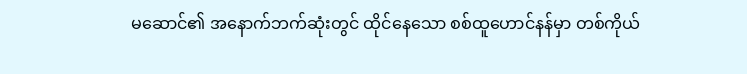မဆောင်၏ အနောက်ဘက်ဆုံးတွင် ထိုင်နေသော စစ်ထူဟောင်နန်မှာ တစ်ကိုယ်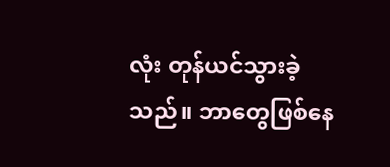လုံး တုန်ယင်သွားခဲ့သည်။ ဘာတွေဖြစ်နေ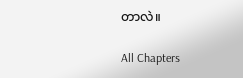တာလဲ။

All Chapters